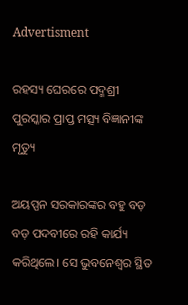Advertisment

ରହସ୍ୟ ଘେରରେ ପଦ୍ମଶ୍ରୀ ପୁରସ୍କାର ପ୍ରାପ୍ତ ମତ୍ସ୍ୟ ବିଜ୍ଞାନୀଙ୍କ ମୃତ୍ୟୁ

ଅୟପ୍ପନ ସରକାରଙ୍କର ବହୁ ବଡ଼ ବଡ଼ ପଦବୀରେ ରହି କାର୍ଯ୍ୟ କରିଥିଲେ। ସେ ଭୁବନେଶ୍ୱର ସ୍ଥିତ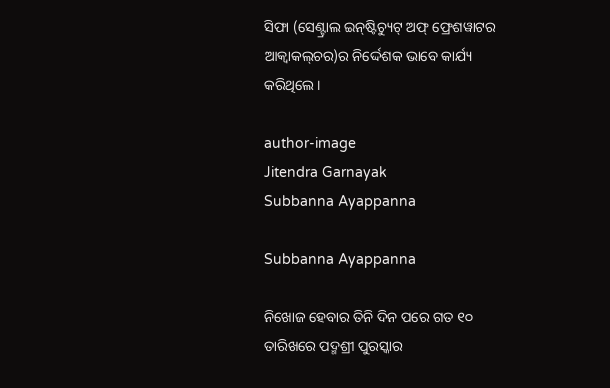ସିଫା (ସେଣ୍ଟ୍ରାଲ ଇନ୍‌ଷ୍ଟିଚ୍ୟୁଟ୍ ଅଫ୍ ଫ୍ରେଶୱାଟର ଆକ୍ୱାକଲ୍‌ଚର)ର ନିର୍ଦ୍ଦେଶକ ଭାବେ କାର୍ଯ୍ୟ କରିଥିଲେ।

author-image
Jitendra Garnayak
Subbanna Ayappanna

Subbanna Ayappanna

ନିଖୋଜ ହେବାର ତିନି ଦିନ ପରେ ଗତ ୧୦ ତାରିଖରେ ପଦ୍ମଶ୍ରୀ ପୁରସ୍କାର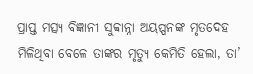ପ୍ରାପ୍ତ ମତ୍ସ୍ୟ ବିଜ୍ଞାନୀ ସୁବ୍ବାନ୍ନା ଅୟପ୍ପନଙ୍କ ମୃତଦେହ ମିଳିଥିବା ବେଳେ ତାଙ୍କର ମୃତ୍ୟୁ କେମିତି ହେଲା, ତା’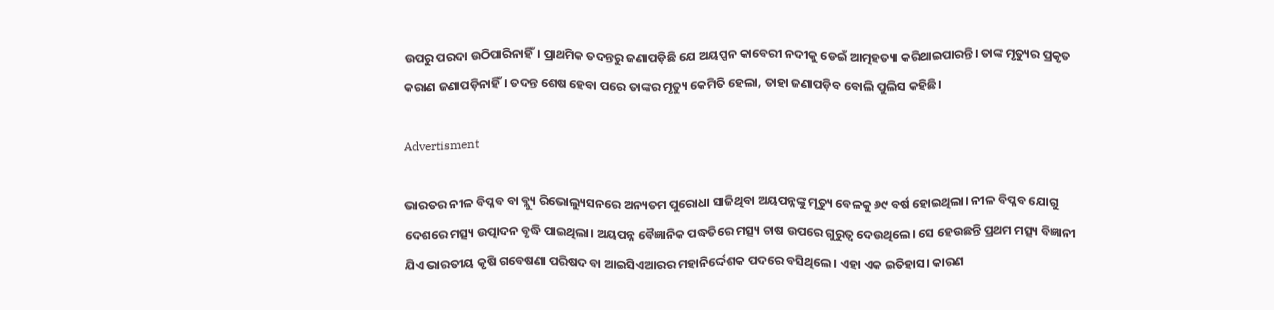ଉପରୁ ପରଦା ଉଠିପାରିନାହିଁ। ପ୍ରାଥମିକ ତଦନ୍ତରୁ ଜଣାପଡ଼ିଛି ଯେ ଅୟପ୍ପନ କାବେରୀ ନଦୀକୁ ଡେଇଁ ଆତ୍ମହତ୍ୟା କରିଥାଇପାରନ୍ତି। ତାଙ୍କ ମୃତ୍ୟୁର ପ୍ରକୃତ କରାଣ ଜଣାପଡ଼ିନାହିଁ। ତଦନ୍ତ ଶେଷ ହେବା ପରେ ତାଙ୍କର ମୃତ୍ୟୁ କେମିତି ହେଲା, ତାହା ଜଣାପଡ଼ିବ ବୋଲି ପୁଲିସ କହିଛି।

Advertisment

ଭାରତର ନୀଳ ବିପ୍ଳବ ବା ବ୍ଲ୍ୟୁ ରିଭୋଲ୍ୟୁସନରେ ଅନ୍ୟତମ ପୁରୋଧା ସାଜିଥିବା ଅୟପନ୍ନଙ୍କୁ ମୃତ୍ୟୁ ବେଳକୁ ୬୯ ବର୍ଷ ହୋଇଥିଲା। ନୀଳ ବିପ୍ଳବ ଯୋଗୁ ଦେଶରେ ମତ୍ସ୍ୟ ଉତ୍ପାଦନ ବୃଦ୍ଧି ପାଇଥିଲା। ଅୟପନ୍ନ ବୈଜ୍ଞାନିକ ପଦ୍ଧତିରେ ମତ୍ସ୍ୟ ଚାଷ ଉପରେ ଗୁରୁତ୍ୱ ଦେଉଥିଲେ। ସେ ହେଉଛନ୍ତି ପ୍ରଥମ ମତ୍ସ୍ୟ ବିଜ୍ଞାନୀ ଯିଏ ଭାରତୀୟ କୃଷି ଗବେଷଣା ପରିଷଦ ବା ଆଇସିଏଆରର ମହାନିର୍ଦ୍ଦେଶକ ପଦରେ ବସିଥିଲେ। ଏହା ଏକ ଇତିହାସ। କାରଣ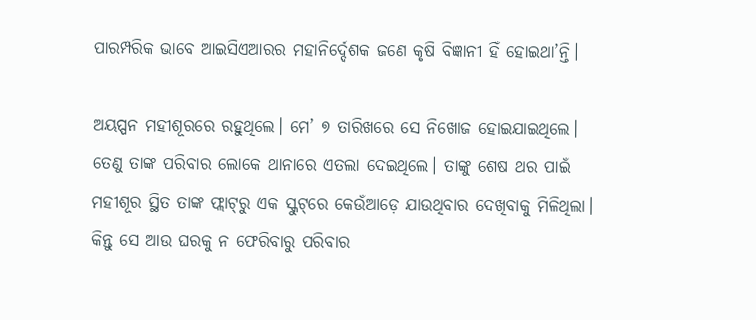ପାରମ୍ପରିକ ଭାବେ ଆଇସିଏଆରର ମହାନିର୍ଦ୍ଦେଶକ ଜଣେ କୃଷି ବିଜ୍ଞାନୀ ହିଁ ହୋଇଥା’ନ୍ତି।

ଅୟପ୍ପନ ମହୀଶୂରରେ ରହୁଥିଲେ। ମେ’ ୭ ତାରିଖରେ ସେ ନିଖୋଜ ହୋଇଯାଇଥିଲେ। ତେଣୁ ତାଙ୍କ ପରିବାର ଲୋକେ ଥାନାରେ ଏତଲା ଦେଇଥିଲେ। ତାଙ୍କୁ ଶେଷ ଥର ପାଇଁ ମହୀଶୂର ସ୍ଥିତ ତାଙ୍କ ଫ୍ଲାଟ୍‌ରୁ ଏକ ସ୍କୁଟ୍‌ରେ କେଉଁଆଡ଼େ ଯାଉଥିବାର ଦେଖିବାକୁ ମିଳିଥିଲା। କିନ୍ତୁ ସେ ଆଉ ଘରକୁ ନ ଫେରିବାରୁ ପରିବାର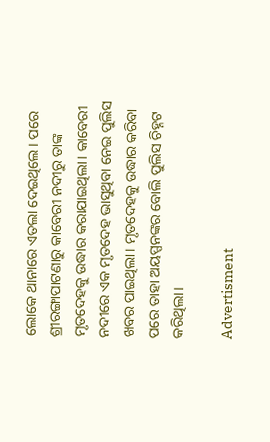ଲୋକେ ଥାନାରେ ଏତଲା ଦେଇଥିଲେ। ପରେ ଶ୍ରୀରଙ୍ଗାପାଟଣାରୁ କାବେରୀ ନଦୀରୁ ତାଙ୍କ ମୃତଦେହକୁ ଉଦ୍ଧାର କରାଯାଇଥିଲା। କାବେରୀ ନଦୀରେ ଏକ ମୃତଦେହ ଭାସୁଥିବା ନେଇ ପୁଲିସ ଖବର ପାଇଥିଲା। ମୃତଦେହକୁ ଉଦ୍ଧାର କରିବା ପରେ ତାହା ଅୟପ୍ପନଙ୍କର ବୋଲି ପୁଲିସ ଚିହ୍ନଟ କରିଥିଲା।

Advertisment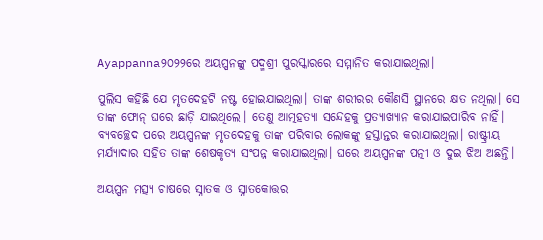Ayappanna୨୦୨୨ରେ ଅୟପ୍ପନଙ୍କୁ ପଦ୍ମଶ୍ରୀ ପୁରସ୍କାରରେ ସମ୍ମାନିତ କରାଯାଇଥିଲା।

ପୁଲିସ କହିଛି ଯେ ମୃତଦେହଟି ନଷ୍ଟ ହୋଇଯାଇଥିଲା। ତାଙ୍କ ଶରୀରର କୌଣସି ସ୍ଥାନରେ କ୍ଷତ ନଥିଲା। ସେ ତାଙ୍କ ଫୋନ୍ ଘରେ ଛାଡ଼ି ଯାଇଥିଲେ। ତେଣୁ ଆତ୍ମହତ୍ୟା ସନ୍ଦେହକୁ ପ୍ରତ୍ୟାଖ୍ୟାନ କରାଯାଇପାରିବ ନାହିଁ। ବ୍ୟବଚ୍ଛେଦ ପରେ ଅୟପ୍ପନଙ୍କ ମୃତଦେହକୁ ତାଙ୍କ ପରିବାର ଲୋକଙ୍କୁ ହସ୍ତାନ୍ତର କରାଯାଇଥିଲା। ରାଷ୍ଟ୍ରୀୟ ମର୍ଯ୍ୟାଦାର ସହିତ ତାଙ୍କ ଶେଷକୃତ୍ୟ ସଂପନ୍ନ କରାଯାଇଥିଲା। ଘରେ ଅୟପ୍ପନଙ୍କ ପତ୍ନୀ ଓ ଦୁଇ ଝିଅ ଅଛନ୍ତି।

ଅୟପ୍ପନ ମତ୍ସ୍ୟ ଚାଷରେ ସ୍ନାତକ ଓ ସ୍ନାତକୋତ୍ତର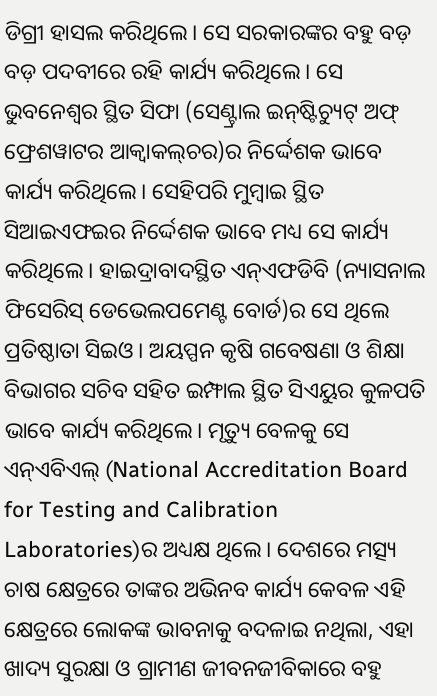ଡିଗ୍ରୀ ହାସଲ କରିଥିଲେ। ସେ ସରକାରଙ୍କର ବହୁ ବଡ଼ ବଡ଼ ପଦବୀରେ ରହି କାର୍ଯ୍ୟ କରିଥିଲେ। ସେ ଭୁବନେଶ୍ୱର ସ୍ଥିତ ସିଫା (ସେଣ୍ଟ୍ରାଲ ଇନ୍‌ଷ୍ଟିଚ୍ୟୁଟ୍ ଅଫ୍ ଫ୍ରେଶୱାଟର ଆକ୍ୱାକଲ୍‌ଚର)ର ନିର୍ଦ୍ଦେଶକ ଭାବେ କାର୍ଯ୍ୟ କରିଥିଲେ। ସେହିପରି ମୁମ୍ବାଇ ସ୍ଥିତ ସିଆଇଏଫଇର ନିର୍ଦ୍ଦେଶକ ଭାବେ ମଧ୍ୟ ସେ କାର୍ଯ୍ୟ କରିଥିଲେ। ହାଇଦ୍ରାବାଦସ୍ଥିତ ଏନ୍‌ଏଫଡିବି (ନ୍ୟାସନାଲ ଫିସେରିସ୍‌ ଡେଭେଲପମେଣ୍ଟ ବୋର୍ଡ)ର ସେ ଥିଲେ ପ୍ରତିଷ୍ଠାତା ସିଇଓ। ଅୟପ୍ପନ କୃଷି ଗବେଷଣା ଓ ଶିକ୍ଷା ବିଭାଗର ସଚିବ ସହିତ ଇମ୍ଫାଲ ସ୍ଥିତ ସିଏୟୁର କୁଳପତି ଭାବେ କାର୍ଯ୍ୟ କରିଥିଲେ। ମୃତ୍ୟୁ ବେଳକୁ ସେ ଏନ୍‌ଏବିଏଲ୍‌ (National Accreditation Board for Testing and Calibration Laboratories)ର ଅଧ୍ୟକ୍ଷ ଥିଲେ। ଦେଶରେ ମତ୍ସ୍ୟ ଚାଷ କ୍ଷେତ୍ରରେ ତାଙ୍କର ଅଭିନବ କାର୍ଯ୍ୟ କେବଳ ଏହି କ୍ଷେତ୍ରରେ ଲୋକଙ୍କ ଭାବନାକୁ ବଦଳାଇ ନଥିଲା, ଏହା ଖାଦ୍ୟ ସୁରକ୍ଷା ଓ ଗ୍ରାମୀଣ ଜୀବନଜୀବିକାରେ ବହୁ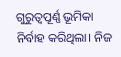ଗୁରୁତ୍ୱପୂର୍ଣ୍ଣ ଭୂମିକା ନିର୍ବାହ କରିଥିଲା। ନିଜ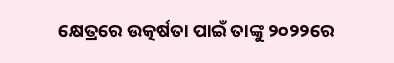କ୍ଷେତ୍ରରେ ଉତ୍କର୍ଷତା ପାଇଁ ତାଙ୍କୁ ୨୦୨୨ରେ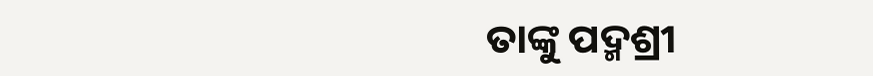ତାଙ୍କୁ ପଦ୍ମଶ୍ରୀ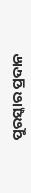ପୁରସ୍କାର ପ୍ରଦାନ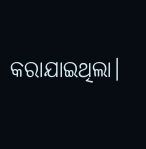କରାଯାଇଥିଲା।